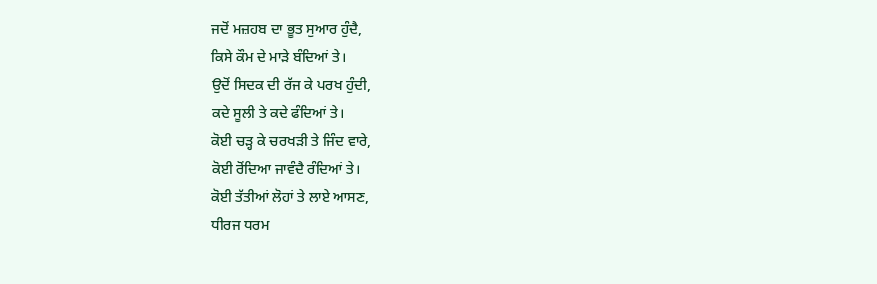ਜਦੋਂ ਮਜ਼ਹਬ ਦਾ ਭੂਤ ਸੁਆਰ ਹੁੰਦੈ,
ਕਿਸੇ ਕੌਮ ਦੇ ਮਾੜੇ ਬੰਦਿਆਂ ਤੇ।
ਉਦੋਂ ਸਿਦਕ ਦੀ ਰੱਜ ਕੇ ਪਰਖ ਹੁੰਦੀ,
ਕਦੇ ਸੂਲੀ ਤੇ ਕਦੇ ਫੰਦਿਆਂ ਤੇ।
ਕੋਈ ਚੜ੍ਹ ਕੇ ਚਰਖੜੀ ਤੇ ਜਿੰਦ ਵਾਰੇ,
ਕੋਈ ਰੋਂਦਿਆ ਜਾਵੰਦੈ ਰੰਦਿਆਂ ਤੇ।
ਕੋਈ ਤੱਤੀਆਂ ਲੋਹਾਂ ਤੇ ਲਾਏ ਆਸਣ,
ਧੀਰਜ ਧਰਮ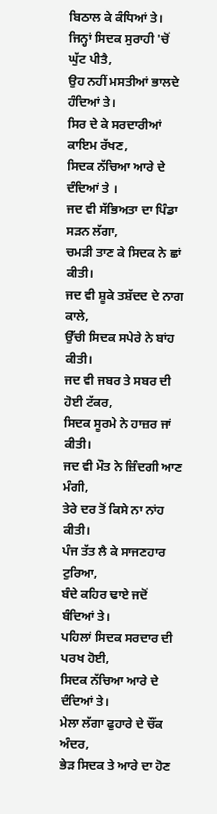ਬਿਠਾਲ ਕੇ ਕੰਧਿਆਂ ਤੇ।
ਜਿਨ੍ਹਾਂ ਸਿਦਕ ਸੁਰਾਹੀ 'ਚੋਂ ਘੁੱਟ ਪੀਤੈ,
ਉਹ ਨਹੀਂ ਮਸਤੀਆਂ ਭਾਲਦੇ ਹੰਦਿਆਂ ਤੇ।
ਸਿਰ ਦੇ ਕੇ ਸਰਦਾਰੀਆਂ ਕਾਇਮ ਰੱਖਣ,
ਸਿਦਕ ਨੱਚਿਆ ਆਰੇ ਦੇ ਦੰਦਿਆਂ ਤੇ ।
ਜਦ ਵੀ ਸੱਭਿਅਤਾ ਦਾ ਪਿੰਡਾ ਸੜਨ ਲੱਗਾ,
ਚਮੜੀ ਤਾਣ ਕੇ ਸਿਦਕ ਨੇ ਛਾਂ ਕੀਤੀ।
ਜਦ ਵੀ ਸ਼ੂਕੇ ਤਸ਼ੱਦਦ ਦੇ ਨਾਗ ਕਾਲੇ,
ਉੱਚੀ ਸਿਦਕ ਸਪੇਰੇ ਨੇ ਬਾਂਹ ਕੀਤੀ।
ਜਦ ਵੀ ਜਬਰ ਤੇ ਸਬਰ ਦੀ ਹੋਈ ਟੱਕਰ,
ਸਿਦਕ ਸੂਰਮੇ ਨੇ ਹਾਜ਼ਰ ਜਾਂ ਕੀਤੀ।
ਜਦ ਵੀ ਮੌਤ ਨੇ ਜ਼ਿੰਦਗੀ ਆਣ ਮੰਗੀ,
ਤੇਰੇ ਦਰ ਤੋਂ ਕਿਸੇ ਨਾ ਨਾਂਹ ਕੀਤੀ।
ਪੰਜ ਤੱਤ ਲੈ ਕੇ ਸਾਜਣਹਾਰ ਟੁਰਿਆ,
ਬੰਦੇ ਕਹਿਰ ਢਾਏ ਜਦੋਂ ਬੰਦਿਆਂ ਤੇ।
ਪਹਿਲਾਂ ਸਿਦਕ ਸਰਦਾਰ ਦੀ ਪਰਖ ਹੋਈ,
ਸਿਦਕ ਨੱਚਿਆ ਆਰੇ ਦੇ ਦੰਦਿਆਂ ਤੇ।
ਮੇਲਾ ਲੱਗਾ ਫੁਹਾਰੇ ਦੇ ਚੌਂਕ ਅੰਦਰ,
ਭੇੜ ਸਿਦਕ ਤੇ ਆਰੇ ਦਾ ਹੋਣ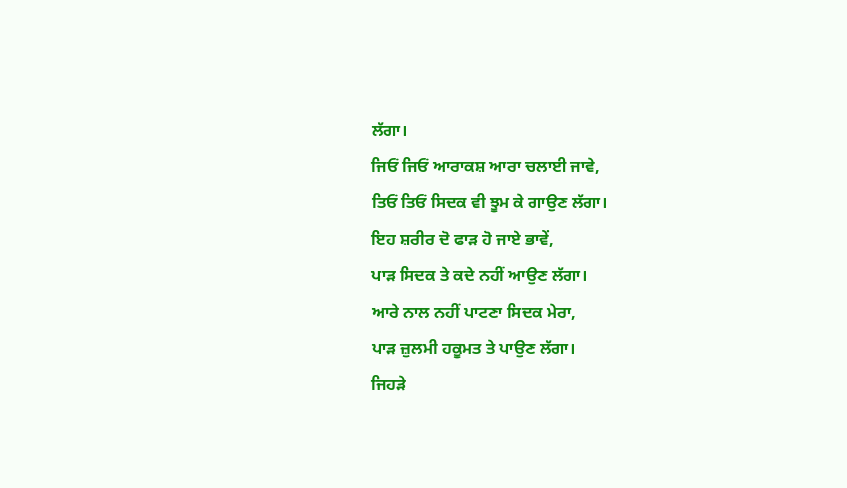ਲੱਗਾ।
ਜਿਓਂ ਜਿਓਂ ਆਰਾਕਸ਼ ਆਰਾ ਚਲਾਈ ਜਾਵੇ,
ਤਿਓਂ ਤਿਓਂ ਸਿਦਕ ਵੀ ਝੂਮ ਕੇ ਗਾਉਣ ਲੱਗਾ।
ਇਹ ਸ਼ਰੀਰ ਦੋ ਫਾੜ ਹੋ ਜਾਏ ਭਾਵੇਂ,
ਪਾੜ ਸਿਦਕ ਤੇ ਕਦੇ ਨਹੀਂ ਆਉਣ ਲੱਗਾ।
ਆਰੇ ਨਾਲ ਨਹੀਂ ਪਾਟਣਾ ਸਿਦਕ ਮੇਰਾ,
ਪਾੜ ਜ਼ੁਲਮੀ ਹਕੂਮਤ ਤੇ ਪਾਉਣ ਲੱਗਾ।
ਜਿਹੜੇ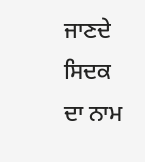ਜਾਣਦੇ ਸਿਦਕ ਦਾ ਨਾਮ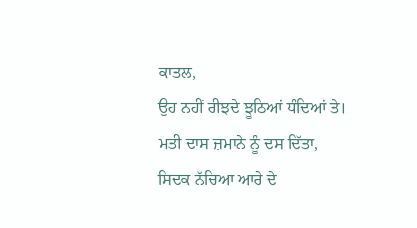ਕਾਤਲ,
ਉਹ ਨਹੀਂ ਰੀਝਦੇ ਝੂਠਿਆਂ ਧੰਦਿਆਂ ਤੇ।
ਮਤੀ ਦਾਸ ਜ਼ਮਾਨੇ ਨੂੰ ਦਸ ਦਿੱਤਾ,
ਸਿਦਕ ਨੱਚਿਆ ਆਰੇ ਦੇ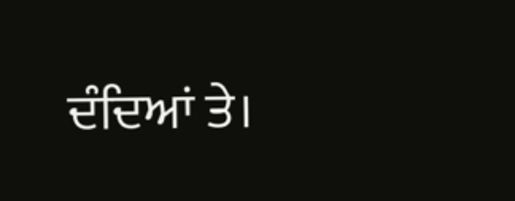ਦੰਦਿਆਂ ਤੇ।